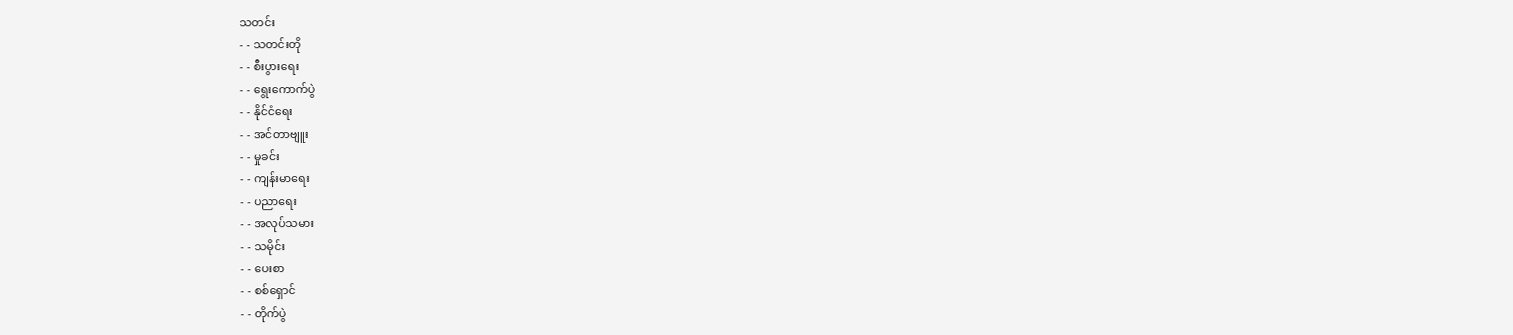သတင်း
- - သတင်းတို
- - စီးပွားရေး
- - ရွေးကောက်ပွဲ
- - နိုင်ငံရေး
- - အင်တာဗျူး
- - မှုခင်း
- - ကျန်းမာရေး
- - ပညာရေး
- - အလုပ်သမား
- - သမိုင်း
- - ပေးစာ
- - စစ်ရှောင်
- - တိုက်ပွဲ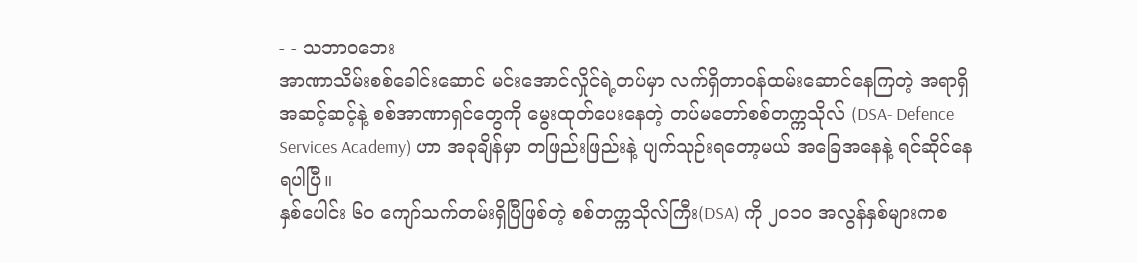- - သဘာဝဘေး
အာဏာသိမ်းစစ်ခေါင်းဆောင် မင်းအောင်လှိုင်ရဲ့တပ်မှာ လက်ရှိတာဝန်ထမ်းဆောင်နေကြတဲ့ အရာရှိအဆင့်ဆင့်နဲ့ စစ်အာဏာရှင်တွေကို မွေးထုတ်ပေးနေတဲ့ တပ်မတော်စစ်တက္ကသိုလ် (DSA- Defence Services Academy) ဟာ အခုချိန်မှာ တဖြည်းဖြည်းနဲ့ ပျက်သုဉ်းရတော့မယ် အခြေအနေနဲ့ ရင်ဆိုင်နေရပါပြီ။
နှစ်ပေါင်း ၆၀ ကျော်သက်တမ်းရှိပြီဖြစ်တဲ့ စစ်တက္ကသိုလ်ကြီး(DSA) ကို ၂၀၁၀ အလွန်နှစ်များကစ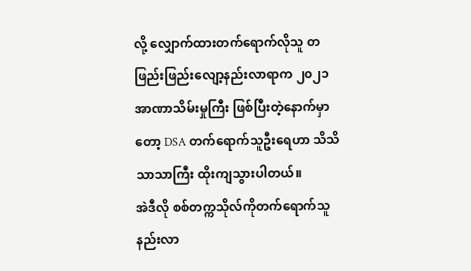လို့ လျှောက်ထားတက်ရောက်လိုသူ တဖြည်းဖြည်းလျော့နည်းလာရာက ၂၀၂၁ အာဏာသိမ်းမှုကြီး ဖြစ်ပြီးတဲ့နောက်မှာတော့ DSA တက်ရောက်သူဦးရေဟာ သိသိသာသာကြီး ထိုးကျသွားပါတယ်။
အဲဒီလို စစ်တက္ကသိုလ်ကိုတက်ရောက်သူ နည်းလာ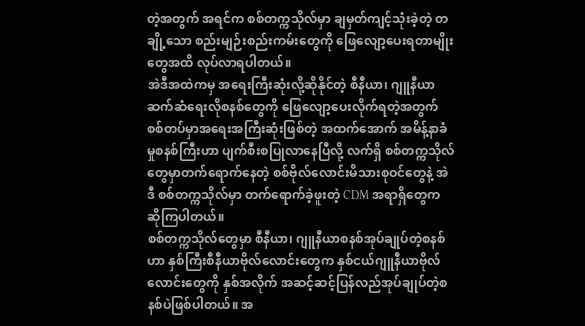တဲ့အတွက် အရင်က စစ်တက္ကသိုလ်မှာ ချမှတ်ကျင့်သုံးခဲ့တဲ့ တချို့သော စည်းမျဉ်းစည်းကမ်းတွေကို ဖြေလျော့ပေးရတာမျိုးတွေအထိ လုပ်လာရပါတယ်။
အဲဒီအထဲကမှ အရေးကြီးဆုံးလို့ဆိုနိုင်တဲ့ စီနီယာ၊ ဂျူနီယာဆက်ဆံရေးလိုစနစ်တွေကို ဖြေလျော့ပေးလိုက်ရတဲ့အတွက် စစ်တပ်မှာအရေးအကြီးဆုံးဖြစ်တဲ့ အထက်အောက် အမိန့်နာခံမှုစနစ်ကြီးဟာ ပျက်စီးစပြုလာနေပြီလို့ လက်ရှိ စစ်တက္ကသိုလ်တွေမှာတက်ရောက်နေတဲ့ စစ်ဗိုလ်လောင်းမိသားစုဝင်တွေနဲ့ အဲဒီ စစ်တက္ကသိုလ်မှာ တက်ရောက်ခဲ့ဖူးတဲ့ CDM အရာရှိတွေက ဆိုကြပါတယ်။
စစ်တက္ကသိုလ်တွေမှာ စီနီယာ၊ ဂျူနီယာစနစ်အုပ်ချုပ်တဲ့စနစ်ဟာ နှစ်ကြီးစီနီယာဗိုလ်လောင်းတွေက နှစ်ငယ်ဂျူနီယာဗိုလ်လောင်းတွေကို နှစ်အလိုက် အဆင့်ဆင့်ပြန်လည်အုပ်ချုပ်တဲ့စနစ်ပဲဖြစ်ပါတယ်။ အ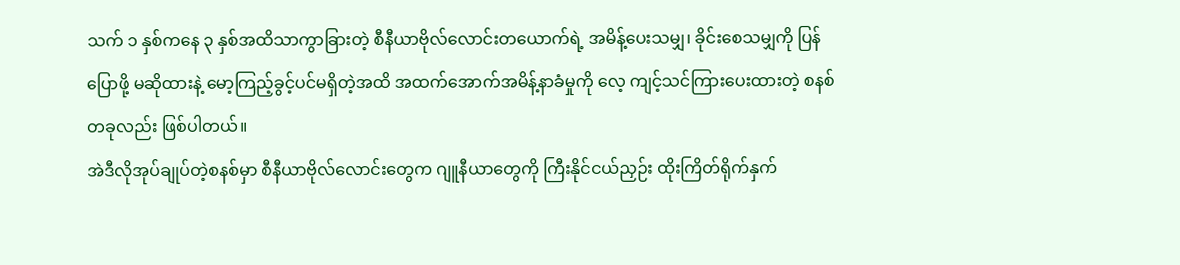သက် ၁ နှစ်ကနေ ၃ နှစ်အထိသာကွာခြားတဲ့ စီနီယာဗိုလ်လောင်းတယောက်ရဲ့ အမိန့်ပေးသမျှ၊ ခိုင်းစေသမျှကို ပြန်ပြောဖို့ မဆိုထားနဲ့ မော့ကြည့်ခွင့်ပင်မရှိတဲ့အထိ အထက်အောက်အမိန့်နာခံမှုကို လေ့ ကျင့်သင်ကြားပေးထားတဲ့ စနစ်တခုလည်း ဖြစ်ပါတယ်။
အဲဒီလိုအုပ်ချုပ်တဲ့စနစ်မှာ စီနီယာဗိုလ်လောင်းတွေက ဂျူနီယာတွေကို ကြီးနိုင်ငယ်ညှဉ်း ထိုးကြိတ်ရိုက်နှက်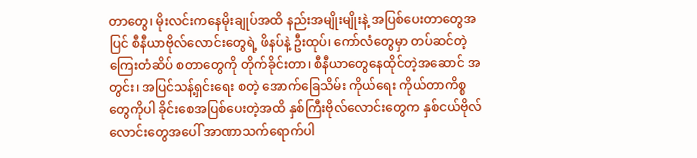တာတွေ၊ မိုးလင်းကနေမိုးချုပ်အထိ နည်းအမျိုးမျိုးနဲ့ အပြစ်ပေးတာတွေအပြင် စီနီယာဗိုလ်လောင်းတွေရဲ့ ဖိနပ်နဲ့ ဦးထုပ်၊ ကော်လံတွေမှာ တပ်ဆင်တဲ့ကြေးတံဆိပ် စတာတွေကို တိုက်ခိုင်းတာ၊ စီနီယာတွေနေထိုင်တဲ့အဆောင် အတွင်း၊ အပြင်သန့်ရှင်းရေး စတဲ့ အောက်ခြေသိမ်း ကိုယ်ရေး ကိုယ်တာကိစ္စတွေကိုပါ ခိုင်းစေအပြစ်ပေးတဲ့အထိ နှစ်ကြီးဗိုလ်လောင်းတွေက နှစ်ငယ်ဗိုလ်လောင်းတွေအပေါ် အာဏာသက်ရောက်ပါ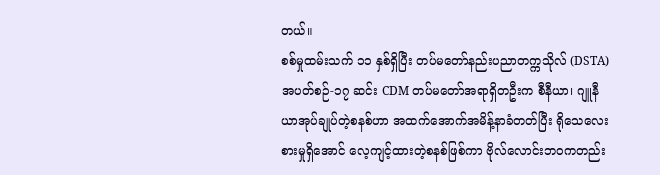တယ်။
စစ်မှုထမ်းသက် ၁၁ နှစ်ရှိပြီး တပ်မတော်နည်းပညာတက္ကသိုလ် (DSTA) အပတ်စဉ်-၁၇ ဆင်း CDM တပ်မတော်အရာရှိတဦးက စီနီယာ၊ ဂျူနီယာအုပ်ချုပ်တဲ့စနစ်ဟာ အထက်အောက်အမိန့်နာခံတတ်ပြီး ရိုသေလေးစားမှုရှိအောင် လေ့ကျင့်ထားတဲ့စနစ်ဖြစ်ကာ ဗိုလ်လောင်းဘဝကတည်း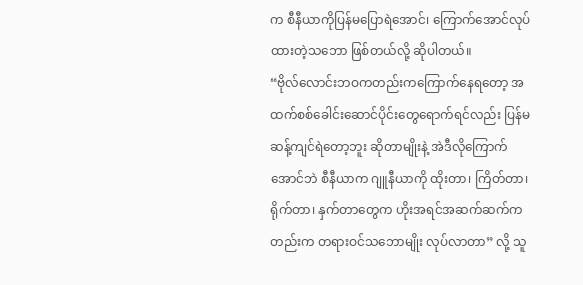က စီနီယာကိုပြန်မပြောရဲအောင်၊ ကြောက်အောင်လုပ်ထားတဲ့သဘော ဖြစ်တယ်လို့ ဆိုပါတယ်။
“ဗိုလ်လောင်းဘဝကတည်းကကြောက်နေရတော့ အထက်စစ်ခေါင်းဆောင်ပိုင်းတွေရောက်ရင်လည်း ပြန်မဆန့်ကျင်ရဲတော့ဘူး ဆိုတာမျိုးနဲ့ အဲဒီလိုကြောက်အောင်ဘဲ စီနီယာက ဂျူနီယာကို ထိုးတာ၊ ကြိတ်တာ၊ ရိုက်တာ၊ နှက်တာတွေက ဟိုးအရင်အဆက်ဆက်ကတည်းက တရားဝင်သဘောမျိုး လုပ်လာတာ” လို့ သူ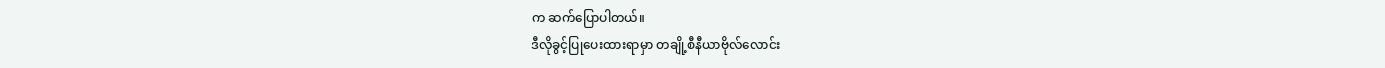က ဆက်ပြောပါတယ်။
ဒီလိုခွင့်ပြုပေးထားရာမှာ တချို့စီနီယာဗိုလ်လောင်း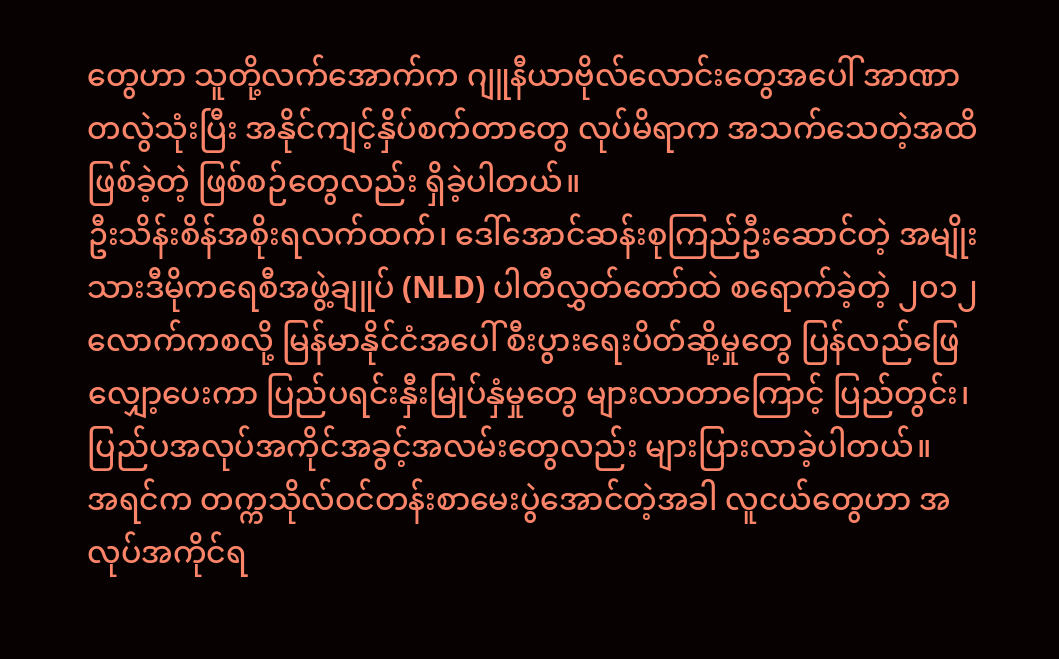တွေဟာ သူတို့လက်အောက်က ဂျူနီယာဗိုလ်လောင်းတွေအပေါ် အာဏာတလွဲသုံးပြီး အနိုင်ကျင့်နှိပ်စက်တာတွေ လုပ်မိရာက အသက်သေတဲ့အထိဖြစ်ခဲ့တဲ့ ဖြစ်စဉ်တွေလည်း ရှိခဲ့ပါတယ်။
ဦးသိန်းစိန်အစိုးရလက်ထက်၊ ဒေါ်အောင်ဆန်းစုကြည်ဦးဆောင်တဲ့ အမျိုးသားဒီမိုကရေစီအဖွဲ့ချူပ် (NLD) ပါတီလွှတ်တော်ထဲ စရောက်ခဲ့တဲ့ ၂၀၁၂ လောက်ကစလို့ မြန်မာနိုင်ငံအပေါ် စီးပွားရေးပိတ်ဆို့မှုတွေ ပြန်လည်ဖြေလျှော့ပေးကာ ပြည်ပရင်းနှီးမြုပ်နှံမှုတွေ များလာတာကြောင့် ပြည်တွင်း၊ ပြည်ပအလုပ်အကိုင်အခွင့်အလမ်းတွေလည်း များပြားလာခဲ့ပါတယ်။
အရင်က တက္ကသိုလ်ဝင်တန်းစာမေးပွဲအောင်တဲ့အခါ လူငယ်တွေဟာ အလုပ်အကိုင်ရ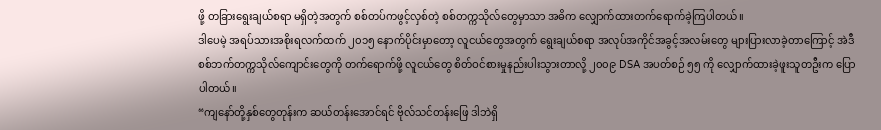ဖို့ တခြားရွေးချယ်စရာ မရှိတဲ့အတွက် စစ်တပ်ကဖွင့်လှစ်တဲ့ စစ်တက္ကသိုလ်တွေမှာသာ အဓိက လျှောက်ထားတက်ရောက်ခဲ့ကြပါတယ်။
ဒါပေမဲ့ အရပ်သားအစိုးရလက်ထက် ၂၀၁၅ နောက်ပိုင်းမှာတော့ လူငယ်တွေအတွက် ရွေးချယ်စရာ အလုပ်အကိုင်အခွင့်အလမ်းတွေ များပြားလာခဲ့တာကြောင့် အဲဒီစစ်ဘက်တက္ကသိုလ်ကျောင်းတွေကို တက်ရောက်ဖို့ လူငယ်တွေ စိတ်ဝင်စားမှုနည်းပါးသွားတာလို့ ၂၀၀၉ DSA အပတ်စဉ် ၅၅ ကို လျှောက်ထားခဲ့ဖူးသူတဦးက ပြောပါတယ်။
“ကျနော်တို့နှစ်တွေတုန်းက ဆယ်တန်းအောင်ရင် ဗိုလ်သင်တန်းဖြေ ဒါဘဲရှိ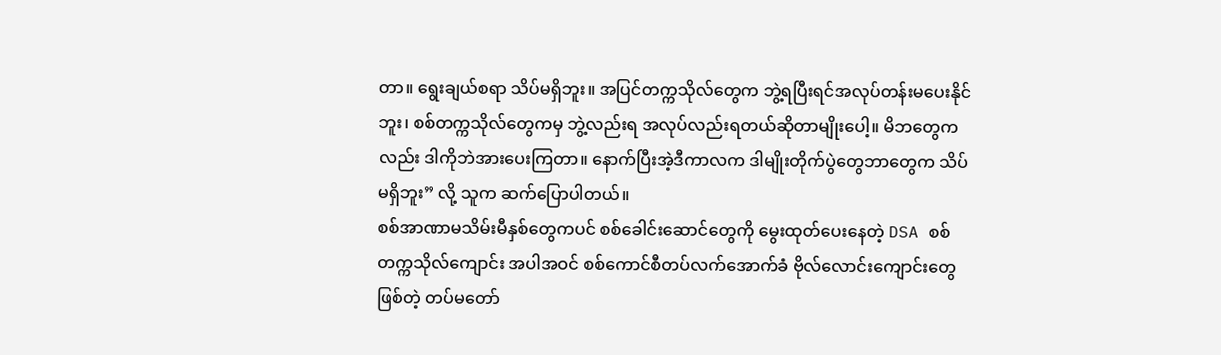တာ။ ရွေးချယ်စရာ သိပ်မရှိဘူး။ အပြင်တက္ကသိုလ်တွေက ဘွဲ့ရပြီးရင်အလုပ်တန်းမပေးနိုင်ဘူး၊ စစ်တက္ကသိုလ်တွေကမှ ဘွဲ့လည်းရ အလုပ်လည်းရတယ်ဆိုတာမျိုးပေါ့။ မိဘတွေကလည်း ဒါကိုဘဲအားပေးကြတာ။ နောက်ပြီးအဲ့ဒီကာလက ဒါမျိုးတိုက်ပွဲတွေဘာတွေက သိပ်မရှိဘူး” လို့ သူက ဆက်ပြောပါတယ်။
စစ်အာဏာမသိမ်းမီနှစ်တွေကပင် စစ်ခေါင်းဆောင်တွေကို မွေးထုတ်ပေးနေတဲ့ DSA စစ်တက္ကသိုလ်ကျောင်း အပါအဝင် စစ်ကောင်စီတပ်လက်အောက်ခံ ဗိုလ်လောင်းကျောင်းတွေဖြစ်တဲ့ တပ်မတော်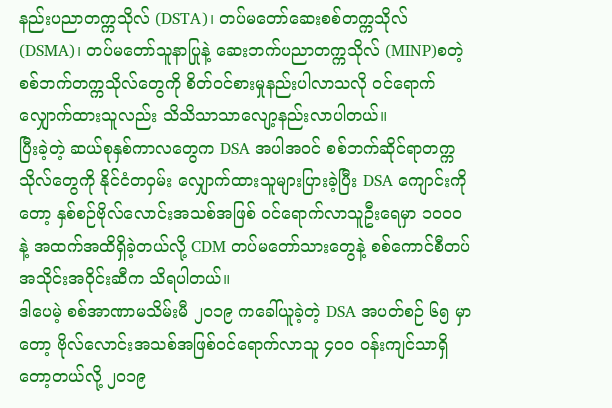နည်းပညာတက္ကသိုလ် (DSTA)၊ တပ်မတော်ဆေးစစ်တက္ကသိုလ် (DSMA)၊ တပ်မတော်သူနာပြုနဲ့ ဆေးဘက်ပညာတက္ကသိုလ် (MINP)စတဲ့ စစ်ဘက်တက္ကသိုလ်တွေကို စိတ်ဝင်စားမှုနည်းပါလာသလို ဝင်ရောက်လျှောက်ထားသူလည်း သိသိသာသာလျော့နည်းလာပါတယ်။
ပြီးခဲ့တဲ့ ဆယ်စုနှစ်ကာလတွေက DSA အပါအဝင် စစ်ဘက်ဆိုင်ရာတက္ကသိုလ်တွေကို နိုင်ငံတဝှမ်း လျှောက်ထားသူများပြားခဲ့ပြီး DSA ကျောင်းကိုတော့ နှစ်စဉ်ဗိုလ်လောင်းအသစ်အဖြစ် ဝင်ရောက်လာသူဦးရေမှာ ၁၀၀၀ နဲ့ အထက်အထိရှိခဲ့တယ်လို့ CDM တပ်မတော်သားတွေနဲ့ စစ်ကောင်စီတပ်အသိုင်းအဝိုင်းဆီက သိရပါတယ်။
ဒါပေမဲ့ စစ်အာဏာမသိမ်းမီ ၂၀၁၉ ကခေါ်ယူခဲ့တဲ့ DSA အပတ်စဉ် ၆၅ မှာတော့ ဗိုလ်လောင်းအသစ်အဖြစ်ဝင်ရောက်လာသူ ၄၀၀ ဝန်းကျင်သာရှိတော့တယ်လို့ ၂၀၁၉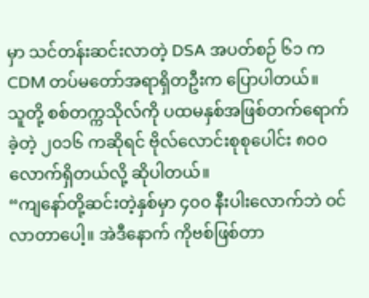မှာ သင်တန်းဆင်းလာတဲ့ DSA အပတ်စဉ် ၆၁ က CDM တပ်မတော်အရာရှိတဦးက ပြောပါတယ်။
သူတို့ စစ်တက္ကသိုလ်ကို ပထမနှစ်အဖြစ်တက်ရောက်ခဲ့တဲ့ ၂၀၁၆ ကဆိုရင် ဗိုလ်လောင်းစုစုပေါင်း ၈၀၀ လောက်ရှိတယ်လို့ ဆိုပါတယ်။
“ကျနော်တို့ဆင်းတဲ့နှစ်မှာ ၄၀၀ နီးပါးလောက်ဘဲ ဝင်လာတာပေါ့။ အဲဒီနောက် ကိုဗစ်ဖြစ်တာ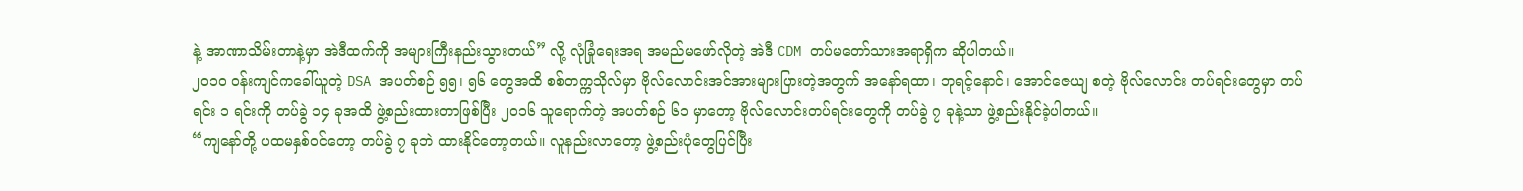နဲ့ အာဏာသိမ်းတာနဲ့မှာ အဲဒီထက်ကို အများကြီးနည်းသွားတယ်” လို့ လုံခြုံရေးအရ အမည်မဖော်လိုတဲ့ အဲဒီ CDM တပ်မတော်သားအရာရှိက ဆိုပါတယ်။
၂၀၁၀ ဝန်းကျင်ကခေါ်ယူတဲ့ DSA အပတ်စဉ် ၅၅၊ ၅၆ တွေအထိ စစ်တက္ကသိုလ်မှာ ဗိုလ်လောင်းအင်အားများပြားတဲ့အတွက် အနော်ရထာ၊ ဘုရင့်နောင်၊ အောင်ဇေယျ စတဲ့ ဗိုလ်လောင်း တပ်ရင်းတွေမှာ တပ်ရင်း ၁ ရင်းကို တပ်ခွဲ ၁၄ ခုအထိ ဖွဲ့စည်းထားတာဖြစ်ပြီး ၂၀၁၆ သူရောက်တဲ့ အပတ်စဉ် ၆၁ မှာတော့ ဗိုလ်လောင်းတပ်ရင်းတွေကို တပ်ခွဲ ၇ ခုနဲ့သာ ဖွဲ့စည်းနိုင်ခဲ့ပါတယ်။
“ကျနော်တို့ ပထမနှစ်ဝင်တော့ တပ်ခွဲ ၇ ခုဘဲ ထားနိုင်တော့တယ်။ လူနည်းလာတော့ ဖွဲ့စည်းပုံတွေပြင်ပြီး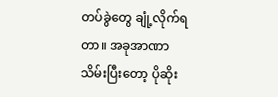တပ်ခွဲတွေ ချုံ့လိုက်ရတာ။ အခုအာဏာသိမ်းပြီးတော့ ပိုဆိုး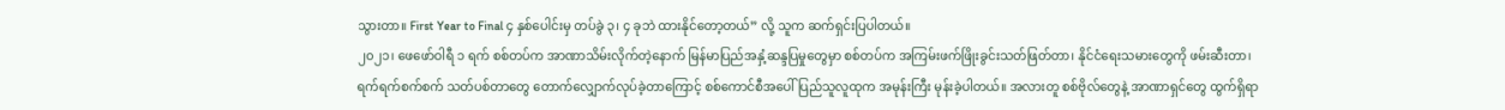သွားတာ။ First Year to Final ၄ နှစ်ပေါင်းမှ တပ်ခွဲ ၃၊ ၄ ခုဘဲ ထားနိုင်တော့တယ်” လို့ သူက ဆက်ရှင်းပြပါတယ်။
၂၀၂၁၊ ဖေဖော်ဝါရီ ၁ ရက် စစ်တပ်က အာဏာသိမ်းလိုက်တဲ့နောက် မြန်မာပြည်အနှံ့ဆန္ဒပြမှုတွေမှာ စစ်တပ်က အကြမ်းဖက်ဖြိုးခွင်းသတ်ဖြတ်တာ၊ နိုင်ငံရေးသမားတွေကို ဖမ်းဆီးတာ၊ ရက်ရက်စက်စက် သတ်ပစ်တာတွေ တောက်လျှောက်လုပ်ခဲ့တာကြောင့် စစ်ကောင်စီအပေါ် ပြည်သူလူထုက အမုန်းကြီး မုန်းခဲ့ပါတယ်။ အလားတူ စစ်ဗိုလ်တွေနဲ့ အာဏာရှင်တွေ ထွက်ရှိရာ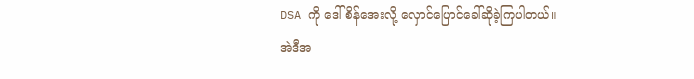DSA ကို ဒေါ်စိန်အေးလို့ လှောင်ပြောင်ခေါ်ဆိုခဲ့ကြပါတယ်။
အဲဒီအ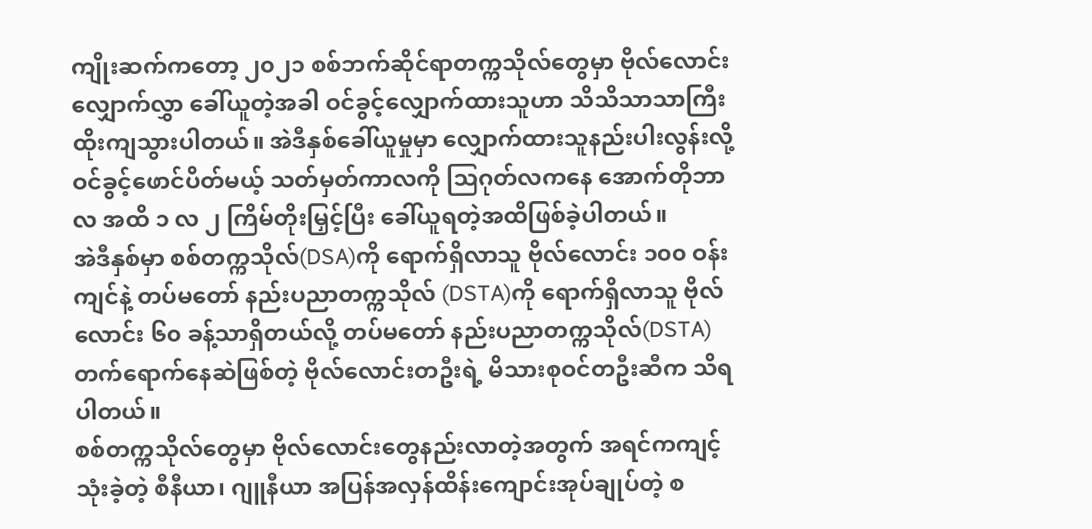ကျိုးဆက်ကတော့ ၂၀၂၁ စစ်ဘက်ဆိုင်ရာတက္ကသိုလ်တွေမှာ ဗိုလ်လောင်းလျှောက်လွှာ ခေါ်ယူတဲ့အခါ ဝင်ခွင့်လျှောက်ထားသူဟာ သိသိသာသာကြီး ထိုးကျသွားပါတယ်။ အဲဒီနှစ်ခေါ်ယူမှုမှာ လျှောက်ထားသူနည်းပါးလွန်းလို့ ဝင်ခွင့်ဖောင်ပိတ်မယ့် သတ်မှတ်ကာလကို ဩဂုတ်လကနေ အောက်တိုဘာလ အထိ ၁ လ ၂ ကြိမ်တိုးမြှင့်ပြီး ခေါ်ယူရတဲ့အထိဖြစ်ခဲ့ပါတယ်။
အဲဒီနှစ်မှာ စစ်တက္ကသိုလ်(DSA)ကို ရောက်ရှိလာသူ ဗိုလ်လောင်း ၁၀၀ ဝန်းကျင်နဲ့ တပ်မတော် နည်းပညာတက္ကသိုလ် (DSTA)ကို ရောက်ရှိလာသူ ဗိုလ်လောင်း ၆၀ ခန့်သာရှိတယ်လို့ တပ်မတော် နည်းပညာတက္ကသိုလ်(DSTA) တက်ရောက်နေဆဲဖြစ်တဲ့ ဗိုလ်လောင်းတဦးရဲ့ မိသားစုဝင်တဦးဆီက သိရပါတယ်။
စစ်တက္ကသိုလ်တွေမှာ ဗိုလ်လောင်းတွေနည်းလာတဲ့အတွက် အရင်ကကျင့်သုံးခဲ့တဲ့ စီနီယာ၊ ဂျူနီယာ အပြန်အလှန်ထိန်းကျောင်းအုပ်ချုပ်တဲ့ စ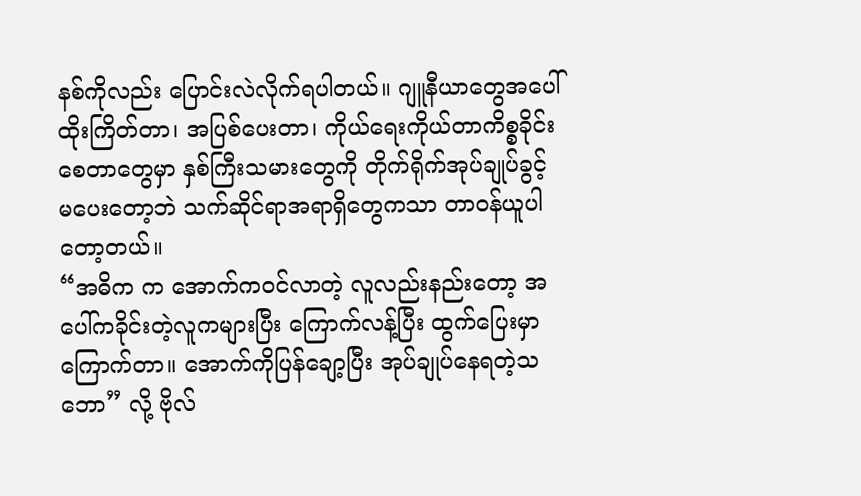နစ်ကိုလည်း ပြောင်းလဲလိုက်ရပါတယ်။ ဂျူနီယာတွေအပေါ် ထိုးကြိတ်တာ၊ အပြစ်ပေးတာ၊ ကိုယ်ရေးကိုယ်တာကိစ္စခိုင်းစေတာတွေမှာ နှစ်ကြီးသမားတွေကို တိုက်ရိုက်အုပ်ချုပ်ခွင့် မပေးတော့ဘဲ သက်ဆိုင်ရာအရာရှိတွေကသာ တာဝန်ယူပါတော့တယ်။
“အဓိက က အောက်ကဝင်လာတဲ့ လူလည်းနည်းတော့ အပေါ်ကခိုင်းတဲ့လူကများပြီး ကြောက်လန့်ပြီး ထွက်ပြေးမှာ ကြောက်တာ။ အောက်ကိုပြန်ချော့ပြီး အုပ်ချုပ်နေရတဲ့သဘော” လို့ ဗိုလ်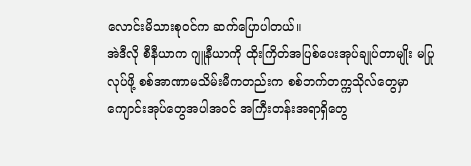လောင်းမိသားစုဝင်က ဆက်ပြောပါတယ်။
အဲဒီလို စီနီယာက ဂျူနီယာကို ထိုးကြိတ်အပြစ်ပေးအုပ်ချုပ်တာမျိုး မပြုလုပ်ဖို့ စစ်အာဏာမသိမ်းမီကတည်းက စစ်ဘက်တက္ကသိုလ်တွေမှာ ကျောင်းအုပ်တွေအပါအဝင် အကြီးတန်းအရာရှိတွေ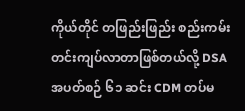ကိုယ်တိုင် တဖြည်းဖြည်း စည်းကမ်းတင်းကျပ်လာတာဖြစ်တယ်လို့ DSA အပတ်စဉ် ၆၁ ဆင်း CDM တပ်မ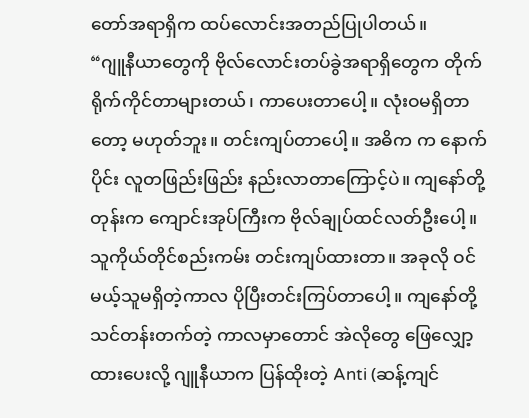တော်အရာရှိက ထပ်လောင်းအတည်ပြုပါတယ်။
“ဂျူနီယာတွေကို ဗိုလ်လောင်းတပ်ခွဲအရာရှိတွေက တိုက်ရိုက်ကိုင်တာများတယ်၊ ကာပေးတာပေါ့။ လုံးဝမရှိတာတော့ မဟုတ်ဘူး။ တင်းကျပ်တာပေါ့။ အဓိက က နောက်ပိုင်း လူတဖြည်းဖြည်း နည်းလာတာကြောင့်ပဲ။ ကျနော်တို့တုန်းက ကျောင်းအုပ်ကြီးက ဗိုလ်ချုပ်ထင်လတ်ဦးပေါ့။ သူကိုယ်တိုင်စည်းကမ်း တင်းကျပ်ထားတာ။ အခုလို ဝင်မယ့်သူမရှိတဲ့ကာလ ပိုပြီးတင်းကြပ်တာပေါ့။ ကျနော်တို့သင်တန်းတက်တဲ့ ကာလမှာတောင် အဲလိုတွေ ဖြေလျှော့ထားပေးလို့ ဂျူနီယာက ပြန်ထိုးတဲ့ Anti (ဆန့်ကျင်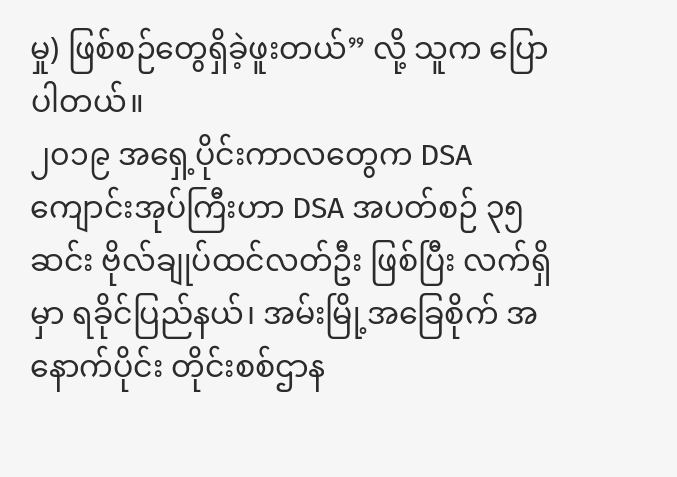မှု) ဖြစ်စဉ်တွေရှိခဲ့ဖူးတယ်” လို့ သူက ပြောပါတယ်။
၂၀၁၉ အရှေ့ပိုင်းကာလတွေက DSA ကျောင်းအုပ်ကြီးဟာ DSA အပတ်စဉ် ၃၅ ဆင်း ဗိုလ်ချုပ်ထင်လတ်ဦး ဖြစ်ပြီး လက်ရှိမှာ ရခိုင်ပြည်နယ်၊ အမ်းမြို့အခြေစိုက် အနောက်ပိုင်း တိုင်းစစ်ဌာန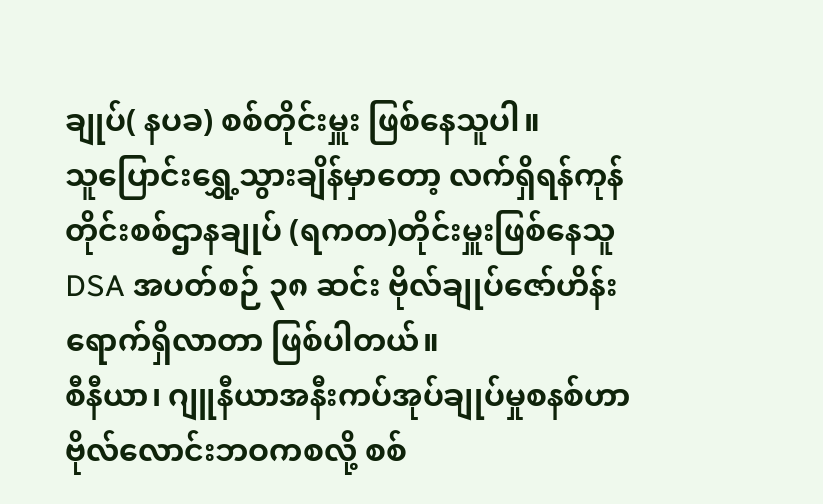ချုပ်( နပခ) စစ်တိုင်းမှူး ဖြစ်နေသူပါ။
သူပြောင်းရွှေ့သွားချိန်မှာတော့ လက်ရှိရန်ကုန်တိုင်းစစ်ဌာနချုပ် (ရကတ)တိုင်းမှူးဖြစ်နေသူ DSA အပတ်စဉ် ၃၈ ဆင်း ဗိုလ်ချုပ်ဇော်ဟိန်းရောက်ရှိလာတာ ဖြစ်ပါတယ်။
စီနီယာ၊ ဂျူနီယာအနီးကပ်အုပ်ချုပ်မှုစနစ်ဟာ ဗိုလ်လောင်းဘဝကစလို့ စစ်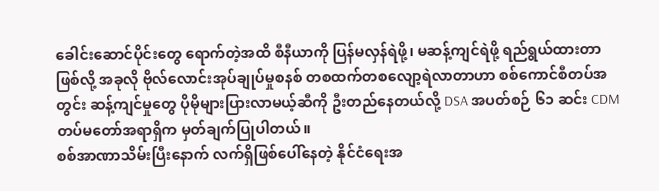ခေါင်းဆောင်ပိုင်းတွေ ရောက်တဲ့အထိ စီနီယာကို ပြန်မလှန်ရဲဖို့၊ မဆန့်ကျင်ရဲဖို့ ရည်ရွယ်ထားတာဖြစ်လို့ အခုလို ဗိုလ်လောင်းအုပ်ချုပ်မှုစနစ် တစထက်တစလျော့ရဲလာတာဟာ စစ်ကောင်စီတပ်အတွင်း ဆန့်ကျင်မှုတွေ ပိုမိုများပြားလာမယ့်ဆီကို ဦးတည်နေတယ်လို့ DSA အပတ်စဉ် ၆၁ ဆင်း CDM တပ်မတော်အရာရှိက မှတ်ချက်ပြုပါတယ်။
စစ်အာဏာသိမ်းပြီးနောက် လက်ရှိဖြစ်ပေါ်နေတဲ့ နိုင်ငံရေးအ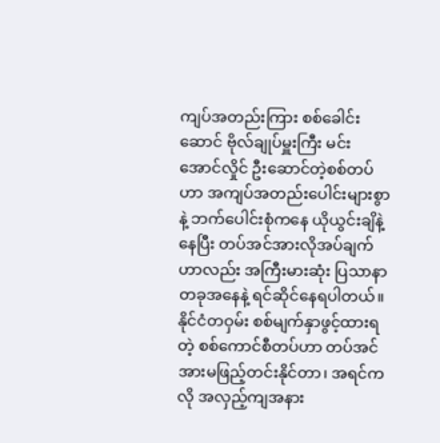ကျပ်အတည်းကြား စစ်ခေါင်းဆောင် ဗိုလ်ချုပ်မှူးကြီး မင်းအောင်လှိုင် ဦးဆောင်တဲ့စစ်တပ်ဟာ အကျပ်အတည်းပေါင်းများစွာနဲ့ ဘက်ပေါင်းစုံကနေ ယိုယွင်းချိနဲ့နေပြီး တပ်အင်အားလိုအပ်ချက်ဟာလည်း အကြီးမားဆုံး ပြသာနာတခုအနေနဲ့ ရင်ဆိုင်နေရပါတယ်။
နိုင်ငံတဝှမ်း စစ်မျက်နှာဖွင့်ထားရတဲ့ စစ်ကောင်စီတပ်ဟာ တပ်အင်အားမဖြည့်တင်းနိုင်တာ၊ အရင်ကလို အလှည့်ကျအနား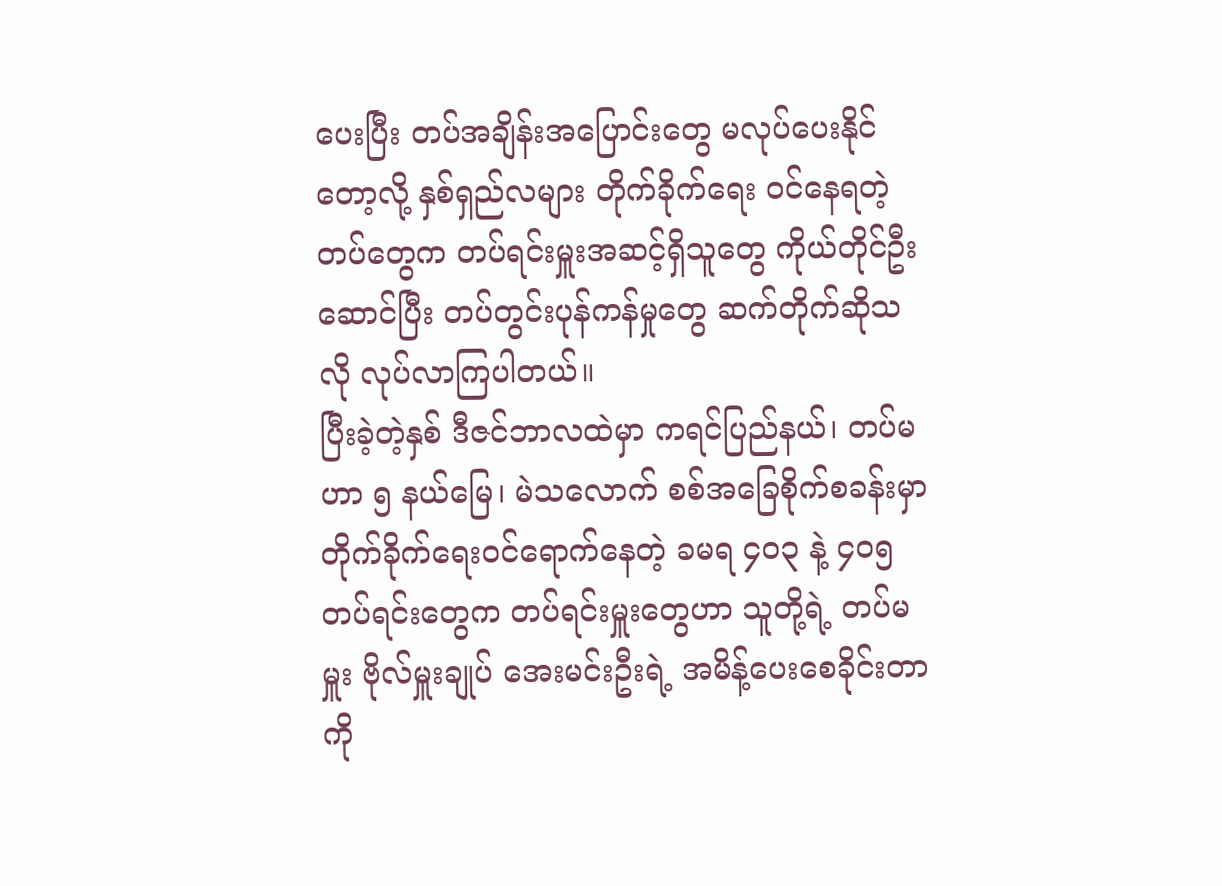ပေးပြီး တပ်အချိန်းအပြောင်းတွေ မလုပ်ပေးနိုင်တော့လို့ နှစ်ရှည်လများ တိုက်ခိုက်ရေး ဝင်နေရတဲ့တပ်တွေက တပ်ရင်းမှူးအဆင့်ရှိသူတွေ ကိုယ်တိုင်ဦးဆောင်ပြီး တပ်တွင်းပုန်ကန်မှုတွေ ဆက်တိုက်ဆိုသလို လုပ်လာကြပါတယ်။
ပြီးခဲ့တဲ့နှစ် ဒီဇင်ဘာလထဲမှာ ကရင်ပြည်နယ်၊ တပ်မဟာ ၅ နယ်မြေ၊ မဲသလောက် စစ်အခြေစိုက်စခန်းမှာ တိုက်ခိုက်ရေးဝင်ရောက်နေတဲ့ ခမရ ၄၀၃ နဲ့ ၄၀၅ တပ်ရင်းတွေက တပ်ရင်းမှူးတွေဟာ သူတို့ရဲ့ တပ်မမှူး ဗိုလ်မှူးချုပ် အေးမင်းဦးရဲ့ အမိန့်ပေးစေခိုင်းတာကို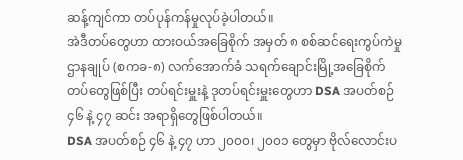ဆန့်ကျင်ကာ တပ်ပုန်ကန်မှုလုပ်ခဲ့ပါတယ်။
အဲဒီတပ်တွေဟာ ထားဝယ်အခြေစိုက် အမှတ် ၈ စစ်ဆင်ရေးကွပ်ကဲမှုဌာနချုပ် (စကခ-၈) လက်အောက်ခံ သရက်ချောင်းမြို့အခြေစိုက်တပ်တွေဖြစ်ပြီး တပ်ရင်းမှူးနဲ့ ဒုတပ်ရင်းမှူးတွေဟာ DSA အပတ်စဉ် ၄၆ နဲ့ ၄၇ ဆင်း အရာရှိတွေဖြစ်ပါတယ်။
DSA အပတ်စဉ် ၄၆ နဲ့ ၄၇ ဟာ ၂၀၀၀၊ ၂၀၀၁ တွေမှာ ဗိုလ်လောင်းပ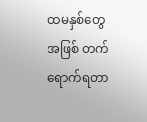ထမနှစ်တွေအဖြစ် တက်ရောက်ရတာ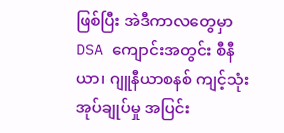ဖြစ်ပြီး အဲဒီကာလတွေမှာ DSA ကျောင်းအတွင်း စီနီယာ၊ ဂျူနီယာစနစ် ကျင့်သုံးအုပ်ချုပ်မှု အပြင်း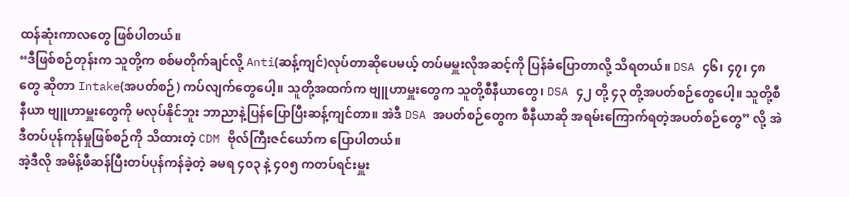ထန်ဆုံးကာလတွေ ဖြစ်ပါတယ်။
“ဒီဖြစ်စဉ်တုန်းက သူတို့က စစ်မတိုက်ချင်လို့ Anti(ဆန့်ကျင်)လုပ်တာဆိုပေမယ့် တပ်မမှူးလိုအဆင့်ကို ပြန်ခံပြောတာလို့ သိရတယ်။ DSA ၄၆၊ ၄၇၊ ၄၈ တွေ ဆိုတာ Intake(အပတ်စဉ်) ကပ်လျက်တွေပေါ့။ သူတို့အထက်က ဗျူဟာမှူးတွေက သူတို့စီနီယာတွေ၊ DSA ၄၂ တို့ ၄၃ တို့အပတ်စဉ်တွေပေါ့။ သူတို့စီနီယာ ဗျူဟာမှူးတွေကို မလုပ်နိုင်ဘူး ဘာညာနဲ့ပြန်ပြောပြီးဆန့်ကျင်တာ။ အဲဒီ DSA အပတ်စဉ်တွေက စီနီယာဆို အရမ်းကြောက်ရတဲ့အပတ်စဉ်တွေ” လို့ အဲဒီတပ်ပုန်ကုန်မှုဖြစ်စဉ်ကို သိထားတဲ့ CDM ဗိုလ်ကြီးဇင်ယော်က ပြောပါတယ်။
အဲ့ဒီလို အမိန့်ဖီဆန်ပြီးတပ်ပုန်ကန်ခဲ့တဲ့ ခမရ ၄၀၃ နဲ့ ၄၀၅ ကတပ်ရင်းမှူး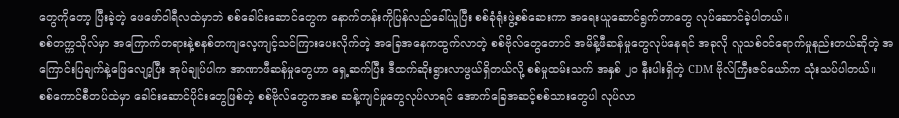တွေကိုတော့ ပြီးခဲ့တဲ့ ဖေဖော်ဝါရီလထဲမှာဘဲ စစ်ခေါင်းဆောင်တွေက နောက်တန်းကိုပြန်လည်ခေါ်ယူပြီး စစ်ခုံရုံးဖွဲ့စစ်ဆေးကာ အရေးယူဆောင်ရွက်တာတွေ လုပ်ဆောင်ခဲ့ပါတယ်။
စစ်တက္ကသိုလ်မှာ အကြောက်တရားနဲ့စနစ်တကျလေ့ကျင့်သင်ကြားပေးလိုက်တဲ့ အခြေအနေကထွက်လာတဲ့ စစ်ဗိုလ်တွေတောင် အမိန့်ဖီဆန်မှုတွေလုပ်နေရင် အခုလို လူသစ်ဝင်ရောက်မှုနည်းတယ်ဆိုတဲ့ အကြောင်းပြချက်နဲ့ဖြေလျော့ပြီး အုပ်ချုပ်ပါက အာဏာဖီဆန်မှုတွေဟာ ရှေ့ဆက်ပြီး ဒီထက်ဆိုးရွားလာဖွယ်ရှိတယ်လို့ စစ်မှုထမ်းသက် အနှစ် ၂၀ နီးပါးရှိတဲ့ CDM ဗိုလ်ကြီးဇင်ယော်က သုံးသပ်ပါတယ်။
စစ်ကောင်စီတပ်ထဲမှာ ခေါင်းဆောင်ပိုင်းတွေဖြစ်တဲ့ စစ်ဗိုလ်တွေကအစ ဆန့်ကျင်မှုတွေလုပ်လာရင် အောက်ခြေအဆင့်စစ်သားတွေပါ လုပ်လာ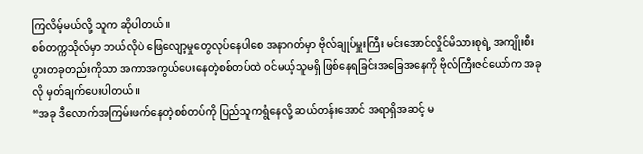ကြလိမ့်မယ်လို့ သူက ဆိုပါတယ်။
စစ်တက္ကသိုလ်မှာ ဘယ်လိုပဲ ဖြေလျော့မှုတွေလုပ်နေပါစေ အနာဂတ်မှာ ဗိုလ်ချုပ်မှူးကြီး မင်းအောင်လှိုင်မိသားစုရဲ့ အကျိုးစီးပွားတခုတည်းကိုသာ အကာအကွယ်ပေးနေတဲ့စစ်တပ်ထဲ ဝင်မယ့်သူမရှိ ဖြစ်နေရခြင်းအခြေအနေကို ဗိုလ်ကြီးဇင်ယော်က အခုလို မှတ်ချက်ပေးပါတယ်။
“အခု ဒီလောက်အကြမ်းဖက်နေတဲ့စစ်တပ်ကို ပြည်သူကရွံနေလို့ ဆယ်တန်းအောင် အရာရှိအဆင့် မ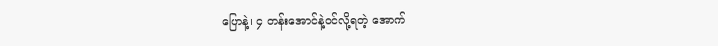ပြောနဲ့၊ ၄ တန်းအောင်နဲ့ဝင်လို့ရတဲ့ အောက်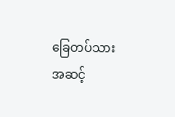ခြေတပ်သားအဆင့်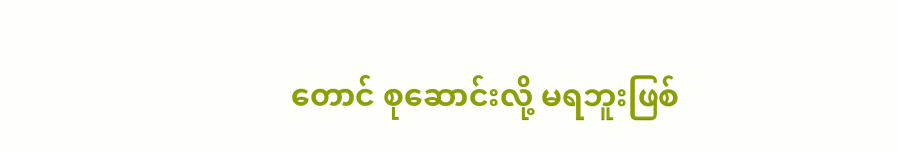တောင် စုဆောင်းလို့ မရဘူးဖြစ်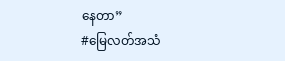နေတာ”
#မြေလတ်အသံ